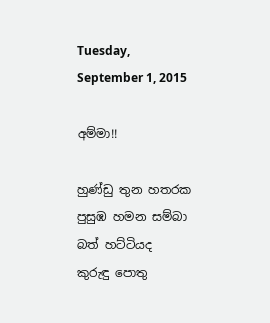Tuesday, September 1, 2015

අම්මා!!

හුණ්ඩු තුන හතරක
පුසුඹ හමන සම්බා බත් හට්ටියද
කුරුඳු පොතු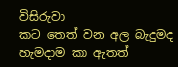විසිරුවා
කට තෙත් වන අල බැදුමද
හැමදාම කා ඇතත්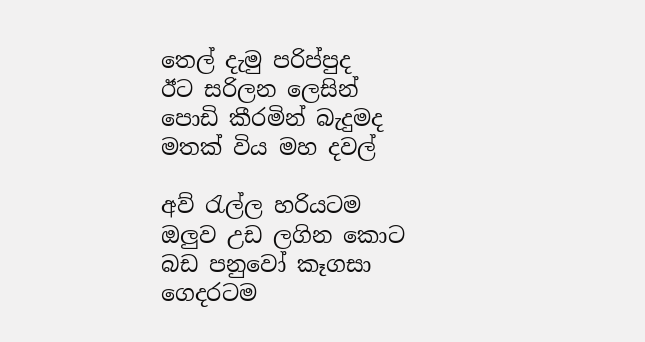තෙල් දැමු පරිප්පුද
ඊට සරිලන ලෙසින්
පොඩි කීරමින් බැදුමද
මතක් විය මහ දවල්

අව් රැල්ල හරියටම
ඔලුව උඩ ලගින කොට
බඩ පනුවෝ කෑගසා
ගෙදරටම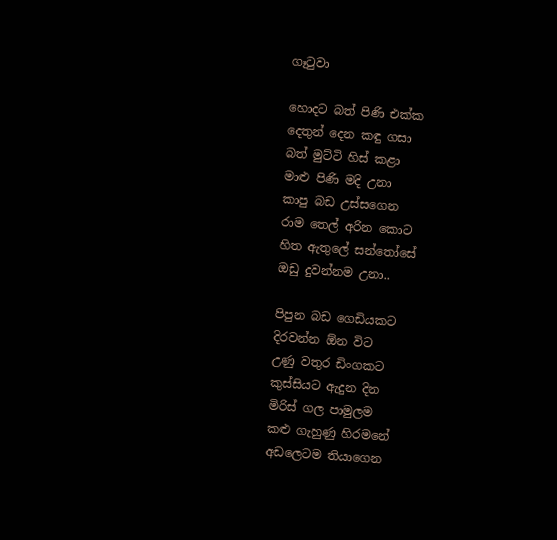ගෑටුවා

හොදට බත් පිණි එක්ක
දෙතුන් දෙන කඳු ගසා
බත් මුට්ටි හිස් කළා
මාළු පිණි මදි උනා
කාපු බඩ උස්සගෙන
රාම තෙල් අරින කොට
හිත ඇතුලේ සන්තෝසේ
ඔඩු දුවන්නම උනා..

පිපුන බඩ ගෙඩියකට
දිරවන්න ඕන විට
උණු වතුර ඩිංගකට
කුස්සියට ඇදුන දින
මිරිස් ගල පාමුලම
කළු ගැහුණු හිරමනේ
අඩලෙටම තියාගෙන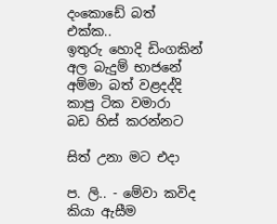දංකොඩේ බත් එක්ක..
ඉතුරු හොදි ඩිංගකින්
අල බැදුම් භාජනේ
අම්මා බත් වළදද්දි
කාපු ටික වමාරා
බඩ හිස් කරන්නට

සිත් උනා මට එදා

ප. ලි.. - මේවා කවිද කියා ඇසීම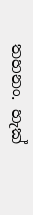තහනං. හැක්